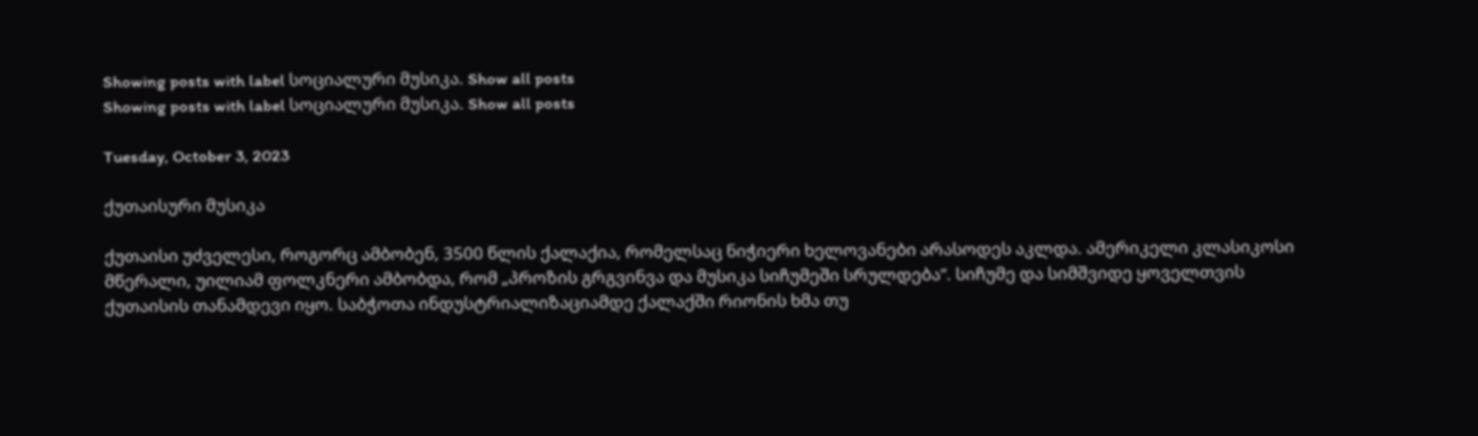Showing posts with label სოციალური მუსიკა. Show all posts
Showing posts with label სოციალური მუსიკა. Show all posts

Tuesday, October 3, 2023

ქუთაისური მუსიკა

ქუთაისი უძველესი, როგორც ამბობენ, 3500 წლის ქალაქია, რომელსაც ნიჭიერი ხელოვანები არასოდეს აკლდა. ამერიკელი კლასიკოსი მწერალი, უილიამ ფოლკნერი ამბობდა, რომ „პროზის გრგვინვა და მუსიკა სიჩუმეში სრულდება“. სიჩუმე და სიმშვიდე ყოველთვის ქუთაისის თანამდევი იყო. საბჭოთა ინდუსტრიალიზაციამდე ქალაქში რიონის ხმა თუ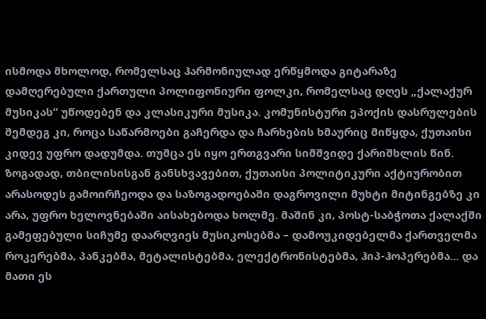ისმოდა მხოლოდ, რომელსაც ჰარმონიულად ერწყმოდა გიტარაზე დამღერებული ქართული პოლიფონიური ფოლკი, რომელსაც დღეს „ქალაქურ მუსიკას“ უწოდებენ და კლასიკური მუსიკა. კომუნისტური ეპოქის დასრულების შემდეგ კი, როცა საწარმოები გაჩერდა და ჩარხების ხმაურიც მიწყდა, ქუთაისი კიდევ უფრო დადუმდა. თუმცა ეს იყო ერთგვარი სიმშვიდე ქარიშხლის წინ. ზოგადად, თბილისისგან განსხვავებით, ქუთაისი პოლიტიკური აქტიურობით არასოდეს გამოირჩეოდა და საზოგადოებაში დაგროვილი მუხტი მიტინგებზე კი არა, უფრო ხელოვნებაში აისახებოდა ხოლმე. მაშინ კი, პოსტ-საბჭოთა ქალაქში გამეფებული სიჩუმე დაარღვიეს მუსიკოსებმა – დამოუკიდებელმა ქართველმა როკერებმა, პანკებმა, მეტალისტებმა, ელექტრონისტებმა, ჰიპ-ჰოპერებმა... და მათი ეს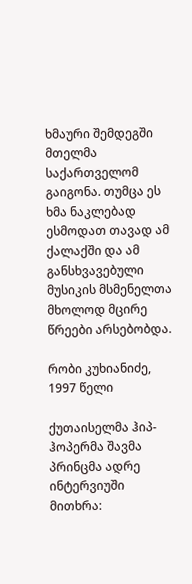ხმაური შემდეგში მთელმა საქართველომ გაიგონა. თუმცა ეს ხმა ნაკლებად ესმოდათ თავად ამ ქალაქში და ამ განსხვავებული მუსიკის მსმენელთა მხოლოდ მცირე წრეები არსებობდა.

რობი კუხიანიძე, 1997 წელი

ქუთაისელმა ჰიპ-ჰოპერმა შავმა პრინცმა ადრე ინტერვიუში მითხრა: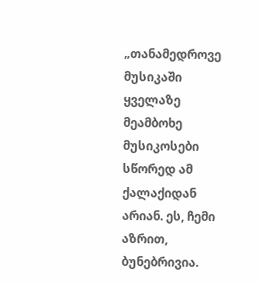„თანამედროვე მუსიკაში ყველაზე მეამბოხე მუსიკოსები სწორედ ამ ქალაქიდან არიან. ეს, ჩემი აზრით, ბუნებრივია.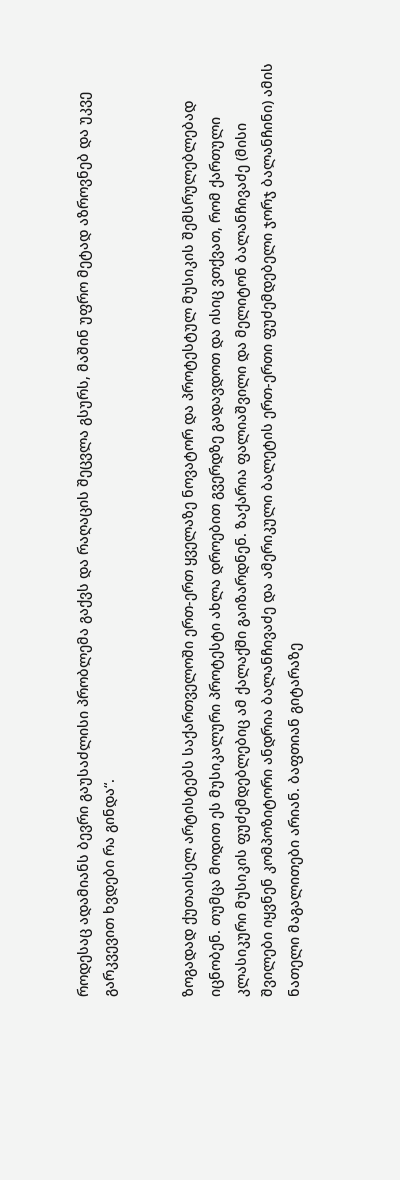როდესაც ადამიანს ბევრი გაუსაძლისი პრობლემა გაქვს და რაღაცის შეცვლა გსურს, მაშინ უფრო მეტად აზროვნებ და უკვე გარკვევით ხვდები რა გინდა“.


ზოგადად ქუთაისელ არტისტებს საქართველოში ერთ-ერთ ყველაზე ნოვატორ და პროტესტულ მუსიკის შემსრულებლებად იცნობენ. თუმცა მოდით ეს მუსიკალური პროტესტი ახლა დროებით გვერდზე გადავდოთ და ისიც ვთქვათ, რომ ქართული კლასიკური მუსიკის ფუძემდებლებიც ამ ქალაქში გაიზარდნენ. ზაქარია ფალიაშვილი და მელიტონ ბალანჩივაძე (მისი შვილები იყვნენ კომპოზიტორი ანდრია ბალანჩივაძე და ამერიკული ბალეტის ერთ-ერთი ფუძემდებელი ჯორჯ ბალანჩინი) ამის ნათელი მაგალითები არიან. ბაფთიან გიტარაზე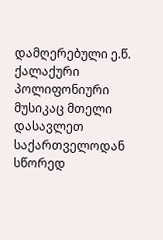დამღერებული ე.წ. ქალაქური პოლიფონიური მუსიკაც მთელი დასავლეთ საქართველოდან სწორედ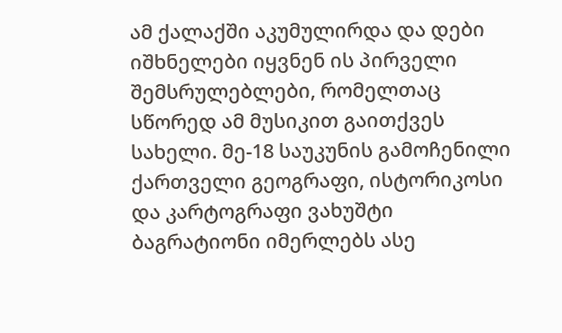ამ ქალაქში აკუმულირდა და დები იშხნელები იყვნენ ის პირველი შემსრულებლები, რომელთაც სწორედ ამ მუსიკით გაითქვეს სახელი. მე-18 საუკუნის გამოჩენილი ქართველი გეოგრაფი, ისტორიკოსი და კარტოგრაფი ვახუშტი ბაგრატიონი იმერლებს ასე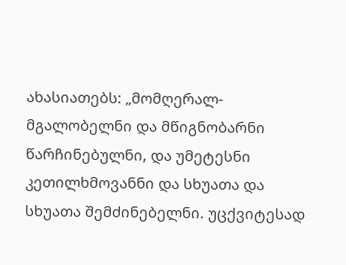ახასიათებს: „მომღერალ-მგალობელნი და მწიგნობარნი წარჩინებულნი, და უმეტესნი კეთილხმოვანნი და სხუათა და სხუათა შემძინებელნი. უცქვიტესად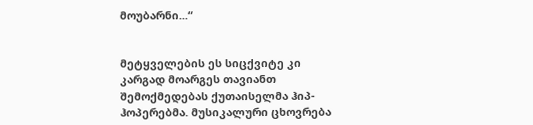მოუბარნი...“


მეტყველების ეს სიცქვიტე კი კარგად მოარგეს თავიანთ შემოქმედებას ქუთაისელმა ჰიპ-ჰოპერებმა. მუსიკალური ცხოვრება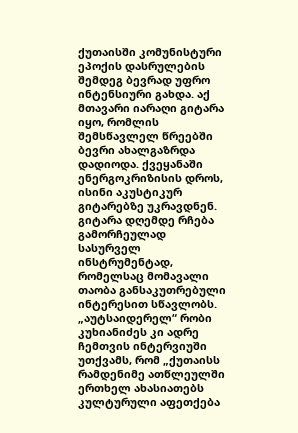ქუთაისში კომუნისტური ეპოქის დასრულების შემდეგ ბევრად უფრო ინტენსიური გახდა. აქ მთავარი იარაღი გიტარა იყო, რომლის შემსწავლელ წრეებში ბევრი ახალგაზრდა დადიოდა. ქვეყანაში ენერგოკრიზისის დროს, ისინი აკუსტიკურ გიტარებზე უკრავდნენ. გიტარა დღემდე რჩება გამორჩეულად სასურველ ინსტრუმენტად, რომელსაც მომავალი თაობა განსაკუთრებული ინტერესით სწავლობს. „აუტსაიდერელ“ რობი კუხიანიძეს კი ადრე ჩემთვის ინტერვიუში უთქვამს, რომ „ქუთაისს რამდენიმე ათწლეულში ერთხელ ახასიათებს კულტურული აფეთქება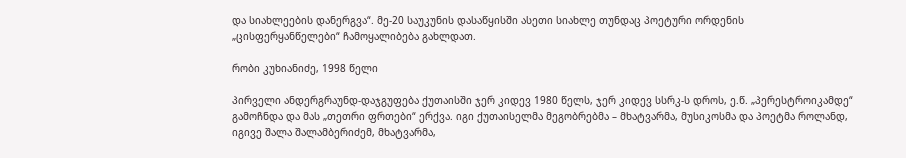და სიახლეების დანერგვა“. მე-20 საუკუნის დასაწყისში ასეთი სიახლე თუნდაც პოეტური ორდენის „ცისფერყანწელები“ ჩამოყალიბება გახლდათ.

რობი კუხიანიძე, 1998 წელი

პირველი ანდერგრაუნდ-დაჯგუფება ქუთაისში ჯერ კიდევ 1980 წელს, ჯერ კიდევ სსრკ-ს დროს, ე.წ. „პერესტროიკამდე“ გამოჩნდა და მას „თეთრი ფრთები“ ერქვა. იგი ქუთაისელმა მეგობრებმა – მხატვარმა, მუსიკოსმა და პოეტმა როლანდ, იგივე შალა შალამბერიძემ, მხატვარმა,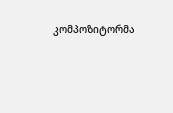კომპოზიტორმა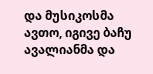და მუსიკოსმა  ავთო, იგივე ბაჩუ ავალიანმა და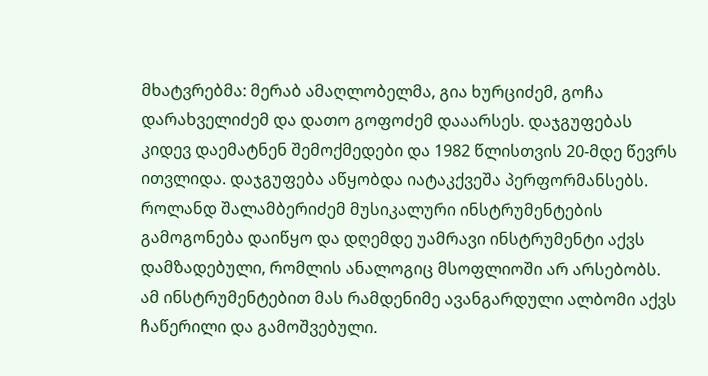მხატვრებმა: მერაბ ამაღლობელმა, გია ხურციძემ, გოჩა დარახველიძემ და დათო გოფოძემ დააარსეს. დაჯგუფებას კიდევ დაემატნენ შემოქმედები და 1982 წლისთვის 20-მდე წევრს ითვლიდა. დაჯგუფება აწყობდა იატაკქვეშა პერფორმანსებს. როლანდ შალამბერიძემ მუსიკალური ინსტრუმენტების გამოგონება დაიწყო და დღემდე უამრავი ინსტრუმენტი აქვს დამზადებული, რომლის ანალოგიც მსოფლიოში არ არსებობს. ამ ინსტრუმენტებით მას რამდენიმე ავანგარდული ალბომი აქვს ჩაწერილი და გამოშვებული.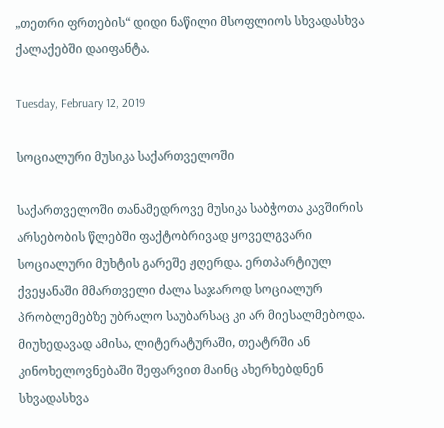„თეთრი ფრთების“ დიდი ნაწილი მსოფლიოს სხვადასხვა ქალაქებში დაიფანტა.

Tuesday, February 12, 2019

სოციალური მუსიკა საქართველოში

საქართველოში თანამედროვე მუსიკა საბჭოთა კავშირის არსებობის წლებში ფაქტობრივად ყოველგვარი სოციალური მუხტის გარეშე ჟღერდა. ერთპარტიულ ქვეყანაში მმართველი ძალა საჯაროდ სოციალურ პრობლემებზე უბრალო საუბარსაც კი არ მიესალმებოდა. მიუხედავად ამისა, ლიტერატურაში, თეატრში ან კინოხელოვნებაში შეფარვით მაინც ახერხებდნენ სხვადასხვა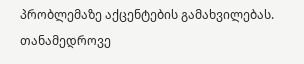პრობლემაზე აქცენტების გამახვილებას. თანამედროვე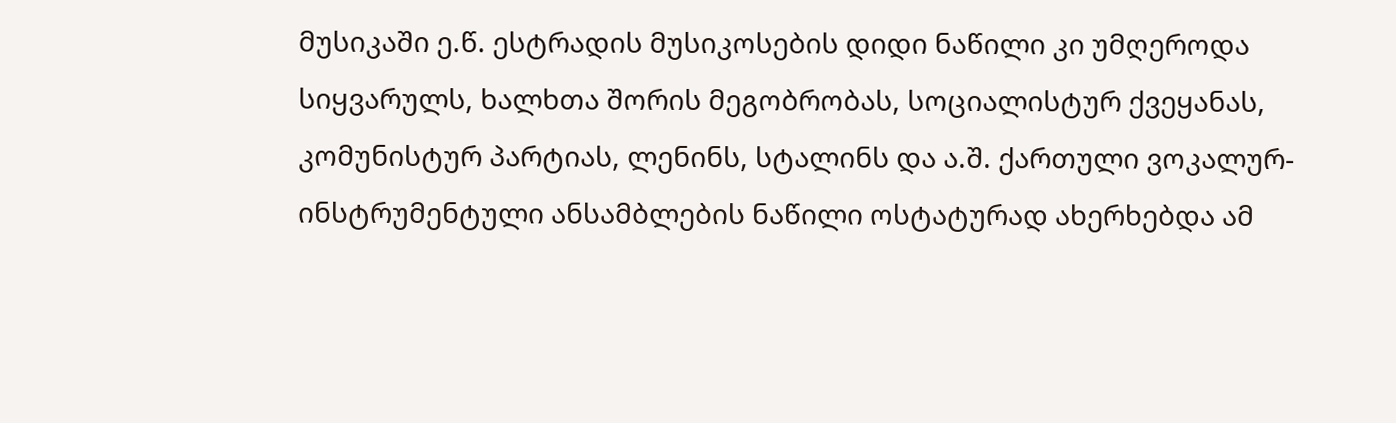მუსიკაში ე.წ. ესტრადის მუსიკოსების დიდი ნაწილი კი უმღეროდა სიყვარულს, ხალხთა შორის მეგობრობას, სოციალისტურ ქვეყანას, კომუნისტურ პარტიას, ლენინს, სტალინს და ა.შ. ქართული ვოკალურ-ინსტრუმენტული ანსამბლების ნაწილი ოსტატურად ახერხებდა ამ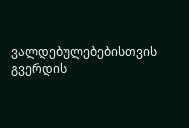ვალდებულებებისთვის გვერდის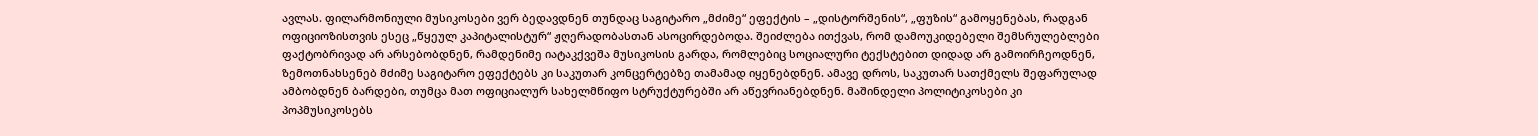ავლას. ფილარმონიული მუსიკოსები ვერ ბედავდნენ თუნდაც საგიტარო „მძიმე“ ეფექტის – „დისტორშენის“, „ფუზის“ გამოყენებას, რადგან ოფიციოზისთვის ესეც „წყეულ კაპიტალისტურ“ ჟღერადობასთან ასოცირდებოდა. შეიძლება ითქვას, რომ დამოუკიდებელი შემსრულებლები ფაქტობრივად არ არსებობდნენ, რამდენიმე იატაკქვეშა მუსიკოსის გარდა, რომლებიც სოციალური ტექსტებით დიდად არ გამოირჩეოდნენ, ზემოთნახსენებ მძიმე საგიტარო ეფექტებს კი საკუთარ კონცერტებზე თამამად იყენებდნენ. ამავე დროს, საკუთარ სათქმელს შეფარულად ამბობდნენ ბარდები, თუმცა მათ ოფიციალურ სახელმწიფო სტრუქტურებში არ აწევრიანებდნენ. მაშინდელი პოლიტიკოსები კი პოპმუსიკოსებს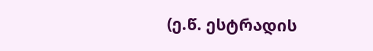(ე.წ. ესტრადის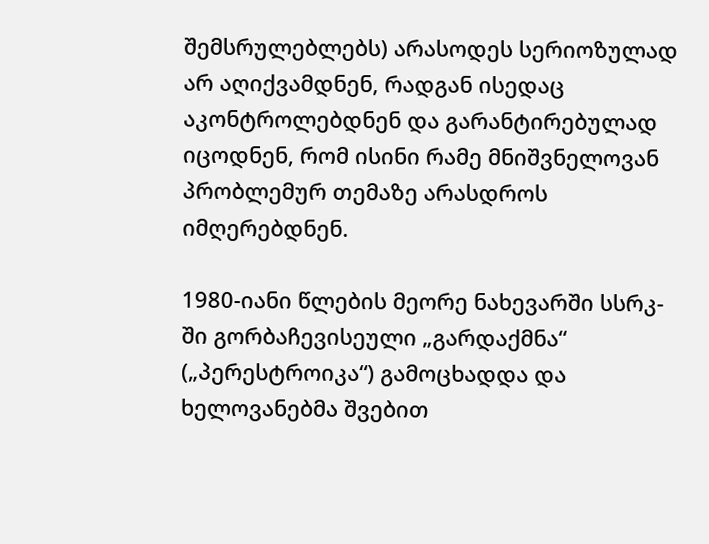შემსრულებლებს) არასოდეს სერიოზულად არ აღიქვამდნენ, რადგან ისედაც აკონტროლებდნენ და გარანტირებულად იცოდნენ, რომ ისინი რამე მნიშვნელოვან პრობლემურ თემაზე არასდროს იმღერებდნენ.

1980-იანი წლების მეორე ნახევარში სსრკ-ში გორბაჩევისეული „გარდაქმნა“ („პერესტროიკა“) გამოცხადდა და ხელოვანებმა შვებით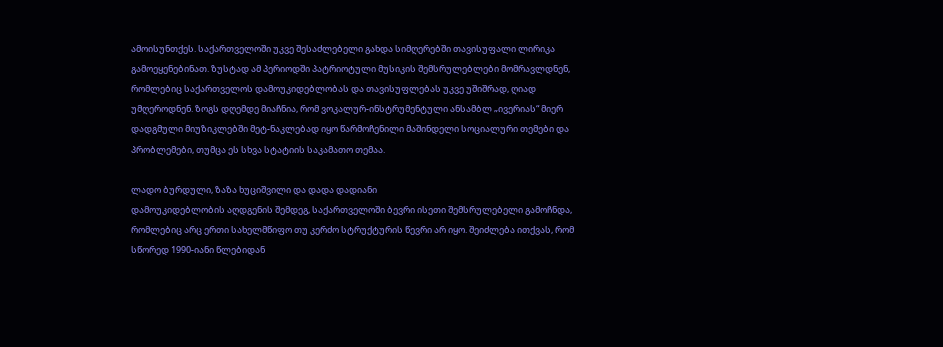ამოისუნთქეს. საქართველოში უკვე შესაძლებელი გახდა სიმღერებში თავისუფალი ლირიკა გამოეყენებინათ. ზუსტად ამ პერიოდში პატრიოტული მუსიკის შემსრულებლები მომრავლდნენ, რომლებიც საქართველოს დამოუკიდებლობას და თავისუფლებას უკვე უშიშრად, ღიად უმღეროდნენ. ზოგს დღემდე მიაჩნია, რომ ვოკალურ-ინსტრუმენტული ანსამბლ „ივერიას“ მიერ დადგმული მიუზიკლებში მეტ-ნაკლებად იყო წარმოჩენილი მაშინდელი სოციალური თემები და პრობლემები, თუმცა ეს სხვა სტატიის საკამათო თემაა.

ლადო ბურდული, ზაზა ხუციშვილი და დადა დადიანი
დამოუკიდებლობის აღდგენის შემდეგ, საქართველოში ბევრი ისეთი შემსრულებელი გამოჩნდა, რომლებიც არც ერთი სახელმწიფო თუ კერძო სტრუქტურის წევრი არ იყო. შეიძლება ითქვას, რომ სწორედ 1990-იანი წლებიდან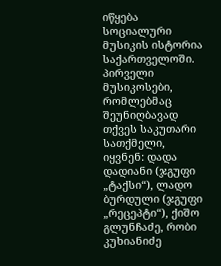იწყება სოციალური მუსიკის ისტორია საქართველოში. პირველი მუსიკოსები, რომლებმაც შეუნიღბავად თქვეს საკუთარი სათქმელი, იყვნენ: დადა დადიანი (ჯგუფი „ტაქსი“), ლადო ბურდული (ჯგუფი „რეცეპტი“), ქიშო გლუნჩაძე, რობი კუხიანიძე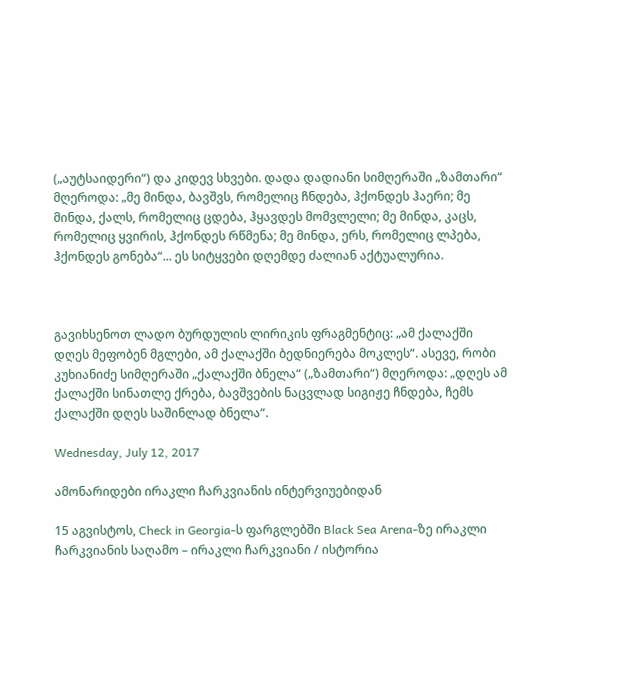(„აუტსაიდერი“) და კიდევ სხვები. დადა დადიანი სიმღერაში „ზამთარი“ მღეროდა: „მე მინდა, ბავშვს, რომელიც ჩნდება, ჰქონდეს ჰაერი; მე მინდა, ქალს, რომელიც ცდება, ჰყავდეს მომვლელი; მე მინდა, კაცს, რომელიც ყვირის, ჰქონდეს რწმენა; მე მინდა, ერს, რომელიც ლპება, ჰქონდეს გონება“... ეს სიტყვები დღემდე ძალიან აქტუალურია.



გავიხსენოთ ლადო ბურდულის ლირიკის ფრაგმენტიც: „ამ ქალაქში დღეს მეფობენ მგლები, ამ ქალაქში ბედნიერება მოკლეს“. ასევე, რობი კუხიანიძე სიმღერაში „ქალაქში ბნელა“ („ზამთარი“) მღეროდა: „დღეს ამ ქალაქში სინათლე ქრება, ბავშვების ნაცვლად სიგიჟე ჩნდება, ჩემს ქალაქში დღეს საშინლად ბნელა“.

Wednesday, July 12, 2017

ამონარიდები ირაკლი ჩარკვიანის ინტერვიუებიდან

15 აგვისტოს, Check in Georgia-ს ფარგლებში Black Sea Arena-ზე ირაკლი ჩარკვიანის საღამო – ირაკლი ჩარკვიანი / ისტორია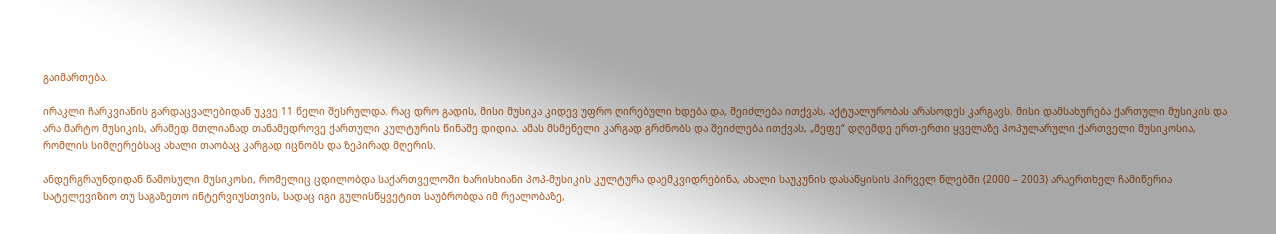გაიმართება.

ირაკლი ჩარკვიანის გარდაცვალებიდან უკვე 11 წელი შესრულდა. რაც დრო გადის, მისი მუსიკა კიდევ უფრო ღირებული ხდება და, შეიძლება ითქვას, აქტუალურობას არასოდეს კარგავს. მისი დამსახურება ქართული მუსიკის და არა მარტო მუსიკის, არამედ მთლიანად თანამედროვე ქართული კულტურის წინაშე დიდია. ამას მსმენელი კარგად გრძნობს და შეიძლება ითქვას, „მეფე“ დღემდე ერთ-ერთი ყველაზე პოპულარული ქართველი მუსიკოსია, რომლის სიმღერებსაც ახალი თაობაც კარგად იცნობს და ზეპირად მღერის.

ანდერგრაუნდიდან წამოსული მუსიკოსი, რომელიც ცდილობდა საქართველოში ხარისხიანი პოპ-მუსიკის კულტურა დაემკვიდრებინა, ახალი საუკუნის დასაწყისის პირველ წლებში (2000 – 2003) არაერთხელ ჩამიწერია სატელევიზიო თუ საგაზეთო ინტერვიუსთვის, სადაც იგი გულისწყვეტით საუბრობდა იმ რეალობაზე,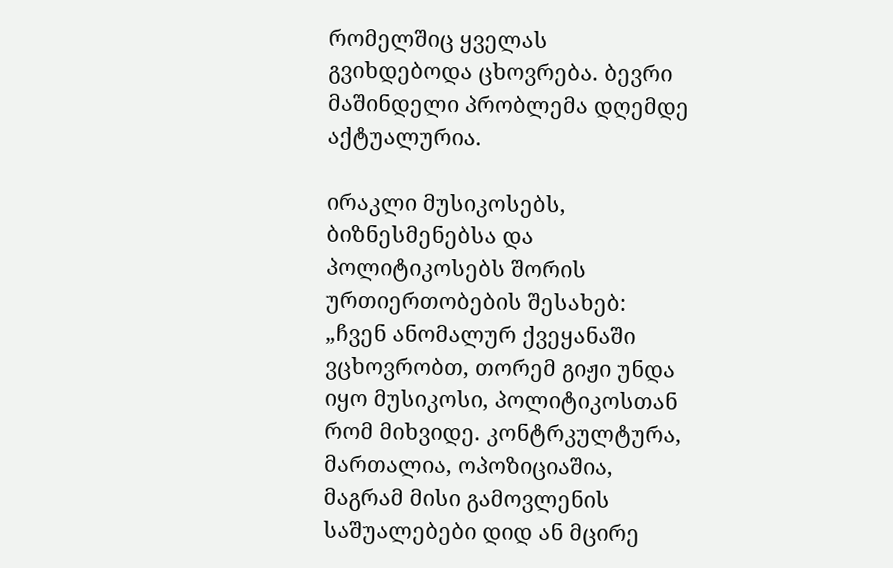რომელშიც ყველას გვიხდებოდა ცხოვრება. ბევრი მაშინდელი პრობლემა დღემდე აქტუალურია.

ირაკლი მუსიკოსებს, ბიზნესმენებსა და პოლიტიკოსებს შორის ურთიერთობების შესახებ:
„ჩვენ ანომალურ ქვეყანაში ვცხოვრობთ, თორემ გიჟი უნდა იყო მუსიკოსი, პოლიტიკოსთან რომ მიხვიდე. კონტრკულტურა, მართალია, ოპოზიციაშია, მაგრამ მისი გამოვლენის საშუალებები დიდ ან მცირე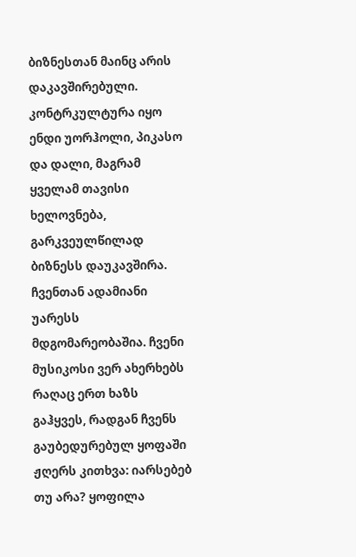ბიზნესთან მაინც არის დაკავშირებული. კონტრკულტურა იყო ენდი უორჰოლი, პიკასო და დალი, მაგრამ ყველამ თავისი ხელოვნება, გარკვეულწილად ბიზნესს დაუკავშირა. ჩვენთან ადამიანი უარესს მდგომარეობაშია. ჩვენი მუსიკოსი ვერ ახერხებს რაღაც ერთ ხაზს გაჰყვეს, რადგან ჩვენს გაუბედურებულ ყოფაში ჟღერს კითხვა: იარსებებ თუ არა? ყოფილა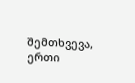შემთხვევა, ერთი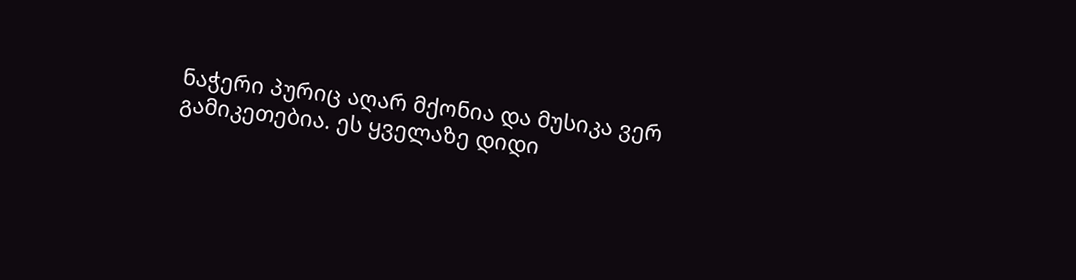ნაჭერი პურიც აღარ მქონია და მუსიკა ვერ გამიკეთებია. ეს ყველაზე დიდი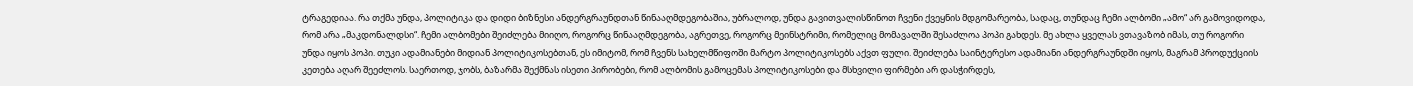ტრაგედიაა. რა თქმა უნდა, პოლიტიკა და დიდი ბიზნესი ანდერგრაუნდთან წინააღმდეგობაშია, უბრალოდ, უნდა გავითვალისწინოთ ჩვენი ქვეყნის მდგომარეობა, სადაც, თუნდაც ჩემი ალბომი „ამო“ არ გამოვიდოდა, რომ არა „მაკდონალდსი“. ჩემი ალბომები შეიძლება მიიღო, როგორც წინააღმდეგობა, აგრეთვე, როგორც მეინსტრიმი, რომელიც მომავალში შესაძლოა პოპი გახდეს. მე ახლა ყველას ვთავაზობ იმას, თუ როგორი უნდა იყოს პოპი. თუკი ადამიანები მიდიან პოლიტიკოსებთან, ეს იმიტომ, რომ ჩვენს სახელმწიფოში მარტო პოლიტიკოსებს აქვთ ფული. შეიძლება საინტერესო ადამიანი ანდერგრაუნდში იყოს, მაგრამ პროდუქციის კეთება აღარ შეეძლოს. საერთოდ, ჯობს, ბაზარმა შექმნას ისეთი პირობები, რომ ალბომის გამოცემას პოლიტიკოსები და მსხვილი ფირმები არ დასჭირდეს,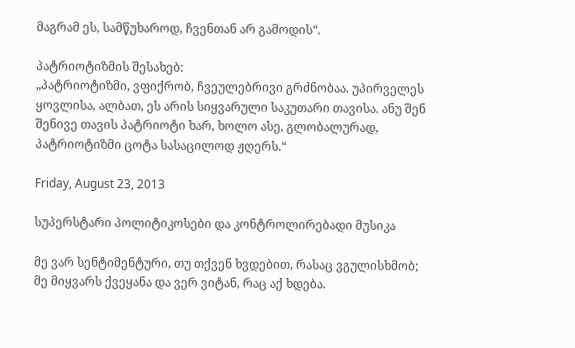მაგრამ ეს, სამწუხაროდ, ჩვენთან არ გამოდის“.

პატრიოტიზმის შესახებ:
„პატრიოტიზმი, ვფიქრობ, ჩვეულებრივი გრძნობაა. უპირველეს ყოვლისა, ალბათ, ეს არის სიყვარული საკუთარი თავისა. ანუ შენ შენივე თავის პატრიოტი ხარ, ხოლო ასე, გლობალურად, პატრიოტიზმი ცოტა სასაცილოდ ჟღერს.“

Friday, August 23, 2013

სუპერსტარი პოლიტიკოსები და კონტროლირებადი მუსიკა

მე ვარ სენტიმენტური, თუ თქვენ ხვდებით, რასაც ვგულისხმობ;
მე მიყვარს ქვეყანა და ვერ ვიტან, რაც აქ ხდება.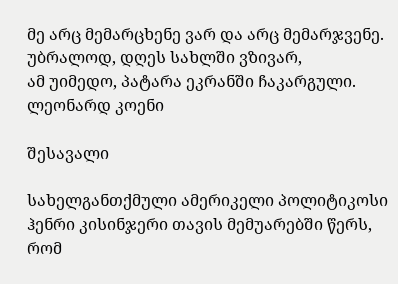მე არც მემარცხენე ვარ და არც მემარჯვენე.
უბრალოდ, დღეს სახლში ვზივარ,
ამ უიმედო, პატარა ეკრანში ჩაკარგული.
ლეონარდ კოენი

შესავალი

სახელგანთქმული ამერიკელი პოლიტიკოსი ჰენრი კისინჯერი თავის მემუარებში წერს, რომ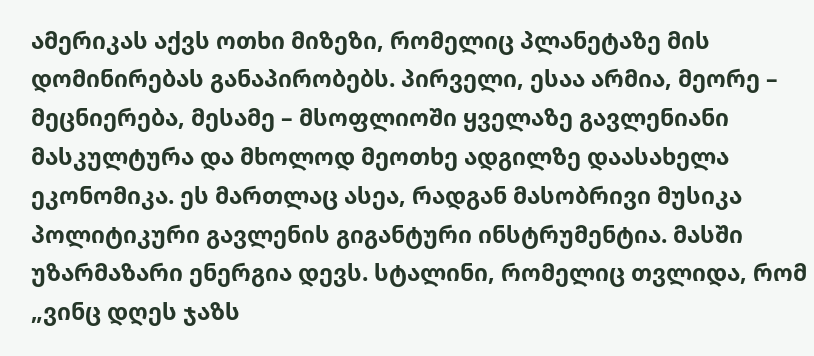ამერიკას აქვს ოთხი მიზეზი, რომელიც პლანეტაზე მის დომინირებას განაპირობებს. პირველი, ესაა არმია, მეორე – მეცნიერება, მესამე – მსოფლიოში ყველაზე გავლენიანი მასკულტურა და მხოლოდ მეოთხე ადგილზე დაასახელა ეკონომიკა. ეს მართლაც ასეა, რადგან მასობრივი მუსიკა პოლიტიკური გავლენის გიგანტური ინსტრუმენტია. მასში უზარმაზარი ენერგია დევს. სტალინი, რომელიც თვლიდა, რომ „ვინც დღეს ჯაზს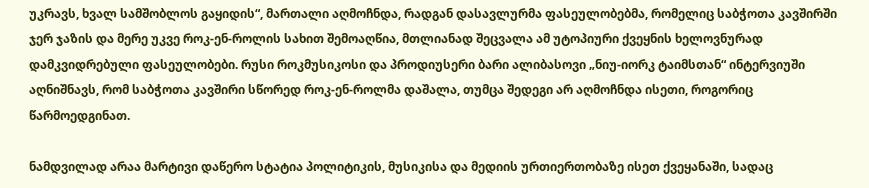უკრავს, ხვალ სამშობლოს გაყიდის“, მართალი აღმოჩნდა, რადგან დასავლურმა ფასეულობებმა, რომელიც საბჭოთა კავშირში ჯერ ჯაზის და მერე უკვე როკ-ენ-როლის სახით შემოაღწია, მთლიანად შეცვალა ამ უტოპიური ქვეყნის ხელოვნურად დამკვიდრებული ფასეულობები. რუსი როკმუსიკოსი და პროდიუსერი ბარი ალიბასოვი „ნიუ-იორკ ტაიმსთან“ ინტერვიუში აღნიშნავს, რომ საბჭოთა კავშირი სწორედ როკ-ენ-როლმა დაშალა, თუმცა შედეგი არ აღმოჩნდა ისეთი, როგორიც წარმოედგინათ.

ნამდვილად არაა მარტივი დაწერო სტატია პოლიტიკის, მუსიკისა და მედიის ურთიერთობაზე ისეთ ქვეყანაში, სადაც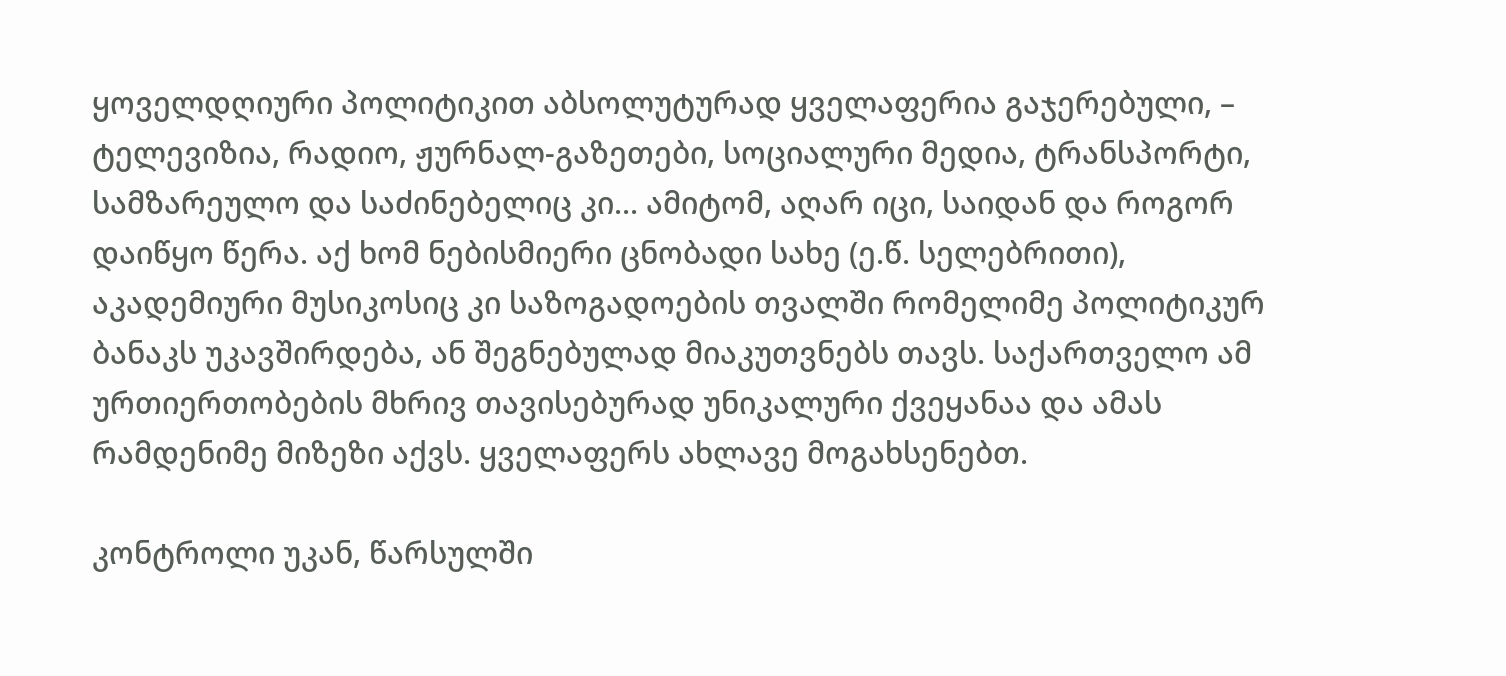ყოველდღიური პოლიტიკით აბსოლუტურად ყველაფერია გაჯერებული, – ტელევიზია, რადიო, ჟურნალ-გაზეთები, სოციალური მედია, ტრანსპორტი, სამზარეულო და საძინებელიც კი... ამიტომ, აღარ იცი, საიდან და როგორ დაიწყო წერა. აქ ხომ ნებისმიერი ცნობადი სახე (ე.წ. სელებრითი), აკადემიური მუსიკოსიც კი საზოგადოების თვალში რომელიმე პოლიტიკურ ბანაკს უკავშირდება, ან შეგნებულად მიაკუთვნებს თავს. საქართველო ამ ურთიერთობების მხრივ თავისებურად უნიკალური ქვეყანაა და ამას რამდენიმე მიზეზი აქვს. ყველაფერს ახლავე მოგახსენებთ.

კონტროლი უკან, წარსულში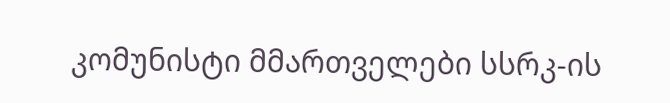კომუნისტი მმართველები სსრკ-ის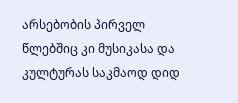არსებობის პირველ წლებშიც კი მუსიკასა და კულტურას საკმაოდ დიდ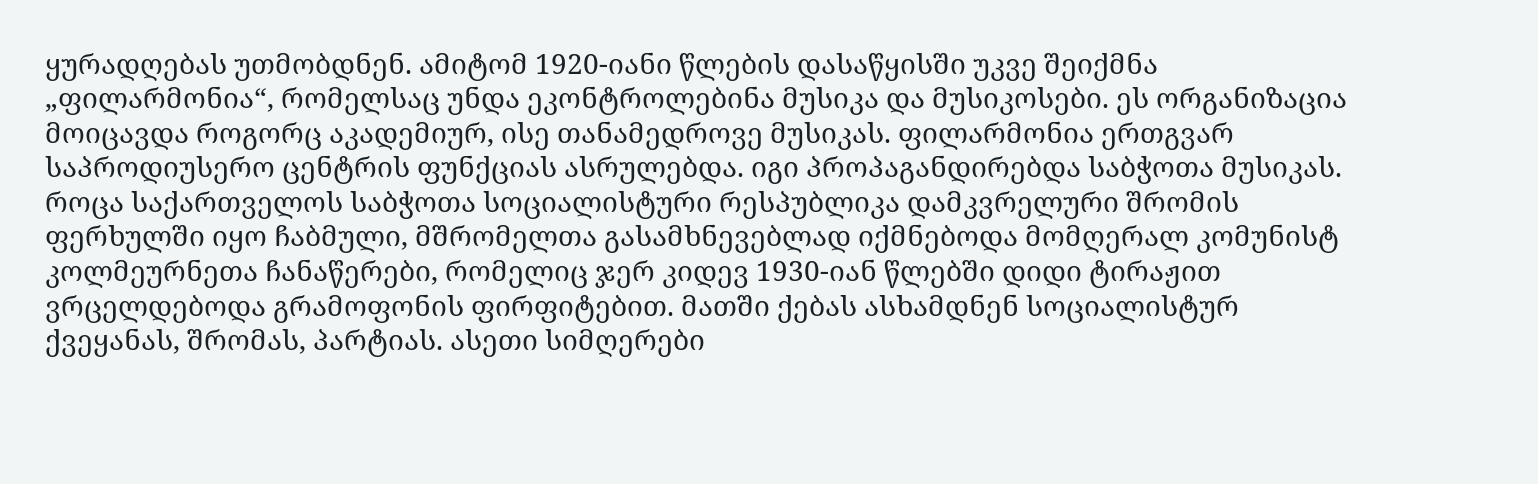ყურადღებას უთმობდნენ. ამიტომ 1920-იანი წლების დასაწყისში უკვე შეიქმნა „ფილარმონია“, რომელსაც უნდა ეკონტროლებინა მუსიკა და მუსიკოსები. ეს ორგანიზაცია მოიცავდა როგორც აკადემიურ, ისე თანამედროვე მუსიკას. ფილარმონია ერთგვარ საპროდიუსერო ცენტრის ფუნქციას ასრულებდა. იგი პროპაგანდირებდა საბჭოთა მუსიკას. როცა საქართველოს საბჭოთა სოციალისტური რესპუბლიკა დამკვრელური შრომის ფერხულში იყო ჩაბმული, მშრომელთა გასამხნევებლად იქმნებოდა მომღერალ კომუნისტ კოლმეურნეთა ჩანაწერები, რომელიც ჯერ კიდევ 1930-იან წლებში დიდი ტირაჟით ვრცელდებოდა გრამოფონის ფირფიტებით. მათში ქებას ასხამდნენ სოციალისტურ ქვეყანას, შრომას, პარტიას. ასეთი სიმღერები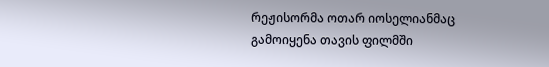რეჟისორმა ოთარ იოსელიანმაც გამოიყენა თავის ფილმში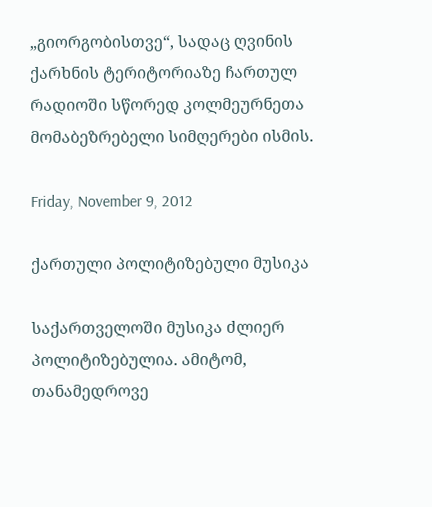„გიორგობისთვე“, სადაც ღვინის ქარხნის ტერიტორიაზე ჩართულ რადიოში სწორედ კოლმეურნეთა მომაბეზრებელი სიმღერები ისმის.

Friday, November 9, 2012

ქართული პოლიტიზებული მუსიკა

საქართველოში მუსიკა ძლიერ პოლიტიზებულია. ამიტომ, თანამედროვე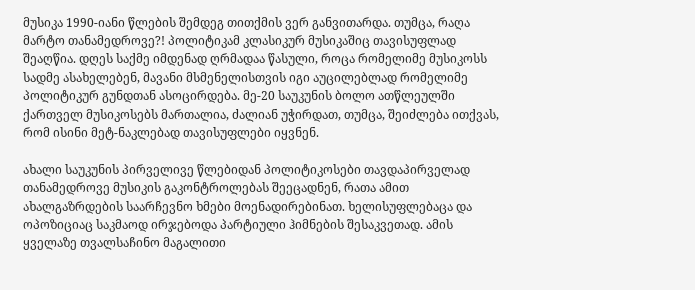მუსიკა 1990-იანი წლების შემდეგ თითქმის ვერ განვითარდა. თუმცა, რაღა მარტო თანამედროვე?! პოლიტიკამ კლასიკურ მუსიკაშიც თავისუფლად შეაღწია. დღეს საქმე იმდენად ღრმადაა წასული, როცა რომელიმე მუსიკოსს სადმე ასახელებენ, მავანი მსმენელისთვის იგი აუცილებლად რომელიმე პოლიტიკურ გუნდთან ასოცირდება. მე-20 საუკუნის ბოლო ათწლეულში ქართველ მუსიკოსებს მართალია, ძალიან უჭირდათ, თუმცა, შეიძლება ითქვას, რომ ისინი მეტ-ნაკლებად თავისუფლები იყვნენ.

ახალი საუკუნის პირველივე წლებიდან პოლიტიკოსები თავდაპირველად თანამედროვე მუსიკის გაკონტროლებას შეეცადნენ, რათა ამით ახალგაზრდების საარჩევნო ხმები მოენადირებინათ. ხელისუფლებაცა და ოპოზიციაც საკმაოდ ირჯებოდა პარტიული ჰიმნების შესაკვეთად. ამის ყველაზე თვალსაჩინო მაგალითი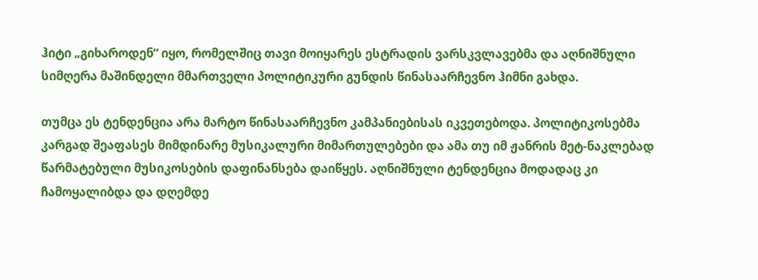ჰიტი „გიხაროდენ“ იყო, რომელშიც თავი მოიყარეს ესტრადის ვარსკვლავებმა და აღნიშნული სიმღერა მაშინდელი მმართველი პოლიტიკური გუნდის წინასაარჩევნო ჰიმნი გახდა.

თუმცა ეს ტენდენცია არა მარტო წინასაარჩევნო კამპანიებისას იკვეთებოდა. პოლიტიკოსებმა კარგად შეაფასეს მიმდინარე მუსიკალური მიმართულებები და ამა თუ იმ ჟანრის მეტ-ნაკლებად წარმატებული მუსიკოსების დაფინანსება დაიწყეს. აღნიშნული ტენდენცია მოდადაც კი ჩამოყალიბდა და დღემდე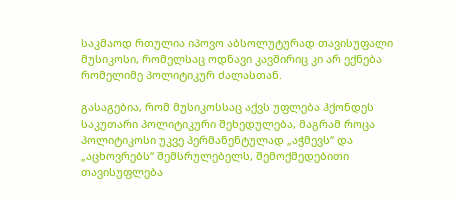საკმაოდ რთულია იპოვო აბსოლუტურად თავისუფალი მუსიკოსი, რომელსაც ოდნავი კავშირიც კი არ ექნება რომელიმე პოლიტიკურ ძალასთან.

გასაგებია, რომ მუსიკოსსაც აქვს უფლება ჰქონდეს საკუთარი პოლიტიკური შეხედულება, მაგრამ როცა პოლიტიკოსი უკვე პერმანენტულად „აჭმევს“ და „აცხოვრებს“ შემსრულებელს, შემოქმედებითი თავისუფლება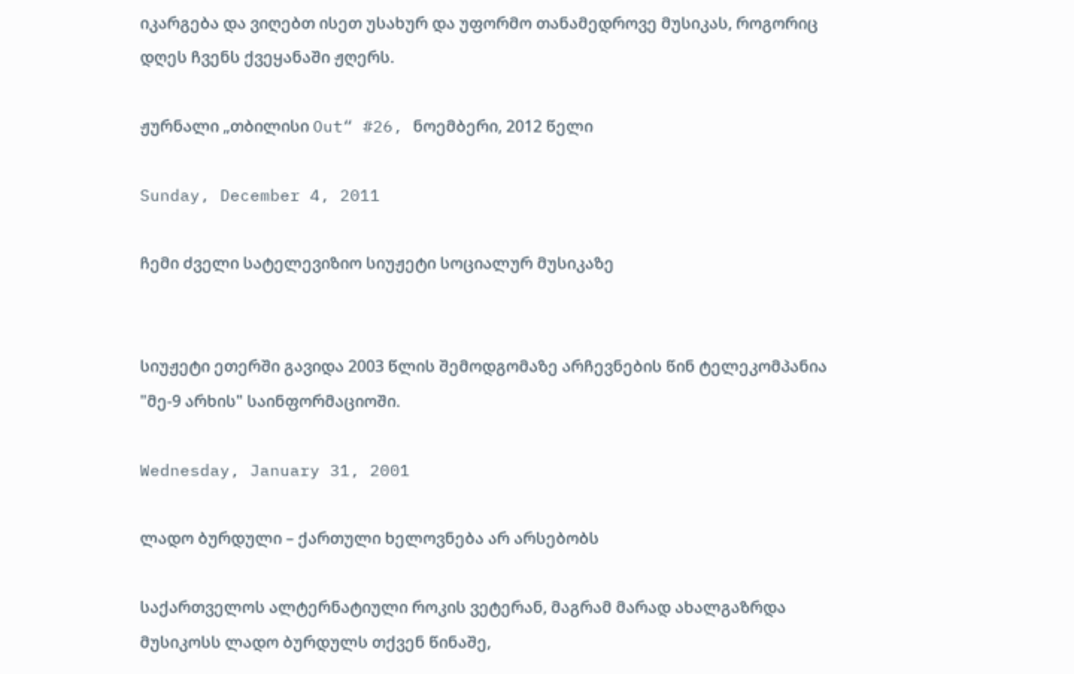იკარგება და ვიღებთ ისეთ უსახურ და უფორმო თანამედროვე მუსიკას, როგორიც დღეს ჩვენს ქვეყანაში ჟღერს.

ჟურნალი „თბილისი Out“ #26, ნოემბერი, 2012 წელი

Sunday, December 4, 2011

ჩემი ძველი სატელევიზიო სიუჟეტი სოციალურ მუსიკაზე


სიუჟეტი ეთერში გავიდა 2003 წლის შემოდგომაზე არჩევნების წინ ტელეკომპანია "მე-9 არხის" საინფორმაციოში.

Wednesday, January 31, 2001

ლადო ბურდული – ქართული ხელოვნება არ არსებობს

საქართველოს ალტერნატიული როკის ვეტერან, მაგრამ მარად ახალგაზრდა მუსიკოსს ლადო ბურდულს თქვენ წინაშე,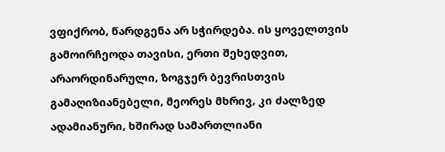ვფიქრობ, წარდგენა არ სჭირდება. ის ყოველთვის გამოირჩეოდა თავისი, ერთი შეხედვით, არაორდინარული, ზოგჯერ ბევრისთვის გამაღიზიანებელი, მეორეს მხრივ, კი ძალზედ ადამიანური, ხშირად სამართლიანი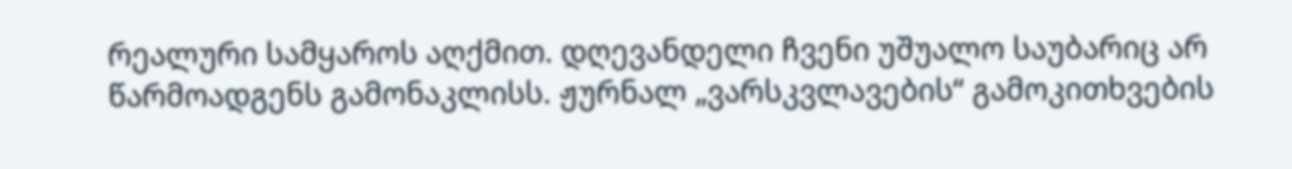რეალური სამყაროს აღქმით. დღევანდელი ჩვენი უშუალო საუბარიც არ წარმოადგენს გამონაკლისს. ჟურნალ „ვარსკვლავების“ გამოკითხვების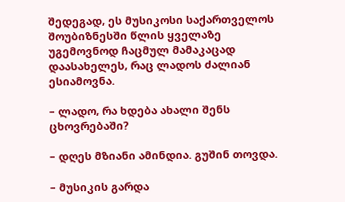შედეგად, ეს მუსიკოსი საქართველოს შოუბიზნესში წლის ყველაზე უგემოვნოდ ჩაცმულ მამაკაცად დაასახელეს, რაც ლადოს ძალიან ესიამოვნა.

– ლადო, რა ხდება ახალი შენს ცხოვრებაში?

– დღეს მზიანი ამინდია. გუშინ თოვდა.

– მუსიკის გარდა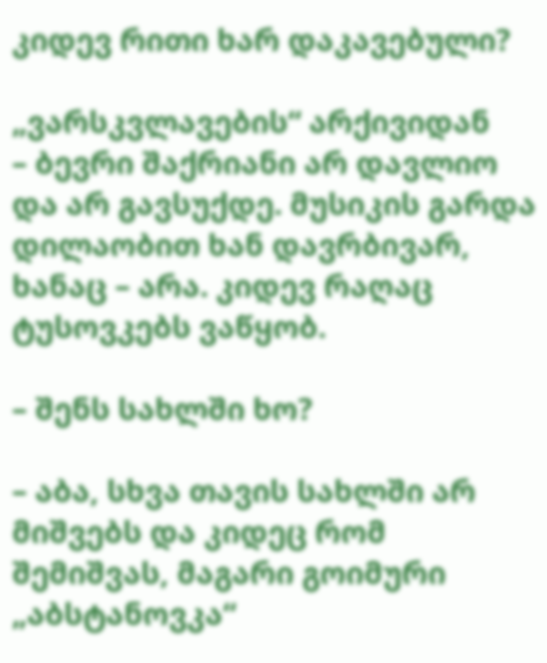კიდევ რითი ხარ დაკავებული?

„ვარსკვლავების“ არქივიდან
– ბევრი შაქრიანი არ დავლიო და არ გავსუქდე. მუსიკის გარდა დილაობით ხან დავრბივარ, ხანაც – არა. კიდევ რაღაც ტუსოვკებს ვაწყობ.

– შენს სახლში ხო?

– აბა, სხვა თავის სახლში არ მიშვებს და კიდეც რომ შემიშვას, მაგარი გოიმური „აბსტანოვკა“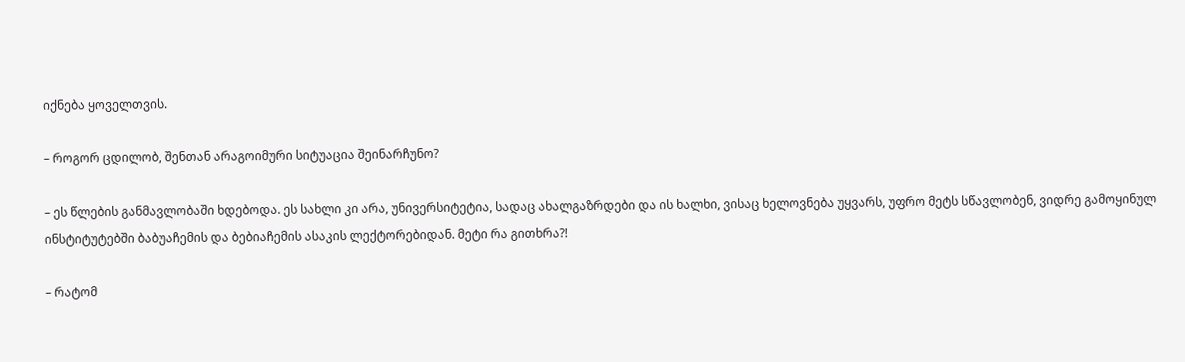იქნება ყოველთვის.

– როგორ ცდილობ, შენთან არაგოიმური სიტუაცია შეინარჩუნო?

– ეს წლების განმავლობაში ხდებოდა. ეს სახლი კი არა, უნივერსიტეტია, სადაც ახალგაზრდები და ის ხალხი, ვისაც ხელოვნება უყვარს, უფრო მეტს სწავლობენ, ვიდრე გამოყინულ ინსტიტუტებში ბაბუაჩემის და ბებიაჩემის ასაკის ლექტორებიდან. მეტი რა გითხრა?!

– რატომ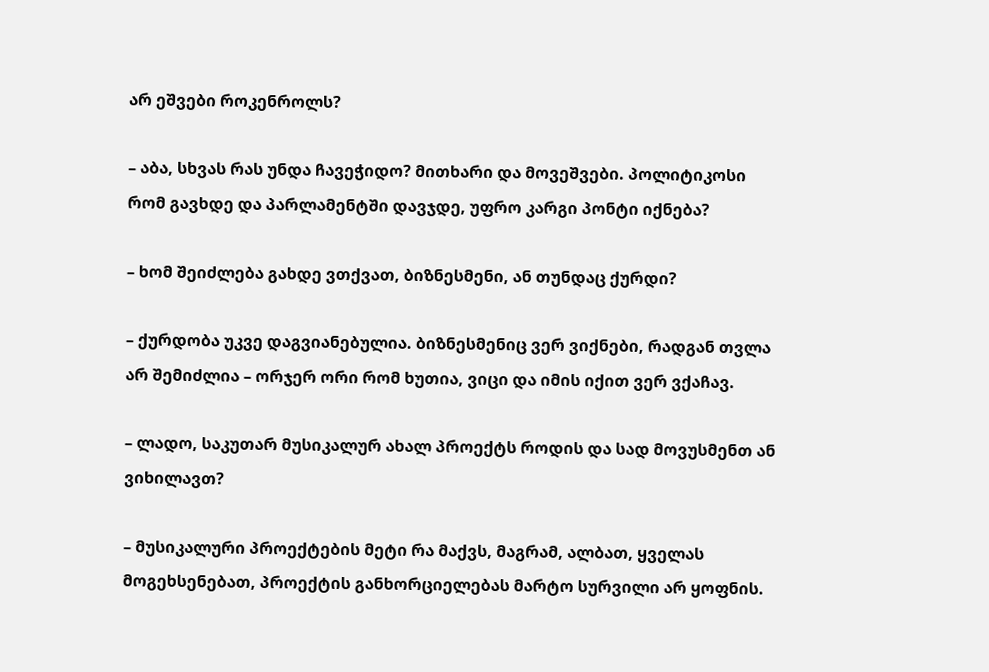არ ეშვები როკენროლს?

– აბა, სხვას რას უნდა ჩავეჭიდო? მითხარი და მოვეშვები. პოლიტიკოსი რომ გავხდე და პარლამენტში დავჯდე, უფრო კარგი პონტი იქნება?

– ხომ შეიძლება გახდე ვთქვათ, ბიზნესმენი, ან თუნდაც ქურდი?

– ქურდობა უკვე დაგვიანებულია. ბიზნესმენიც ვერ ვიქნები, რადგან თვლა არ შემიძლია – ორჯერ ორი რომ ხუთია, ვიცი და იმის იქით ვერ ვქაჩავ.

– ლადო, საკუთარ მუსიკალურ ახალ პროექტს როდის და სად მოვუსმენთ ან ვიხილავთ?

– მუსიკალური პროექტების მეტი რა მაქვს, მაგრამ, ალბათ, ყველას მოგეხსენებათ, პროექტის განხორციელებას მარტო სურვილი არ ყოფნის.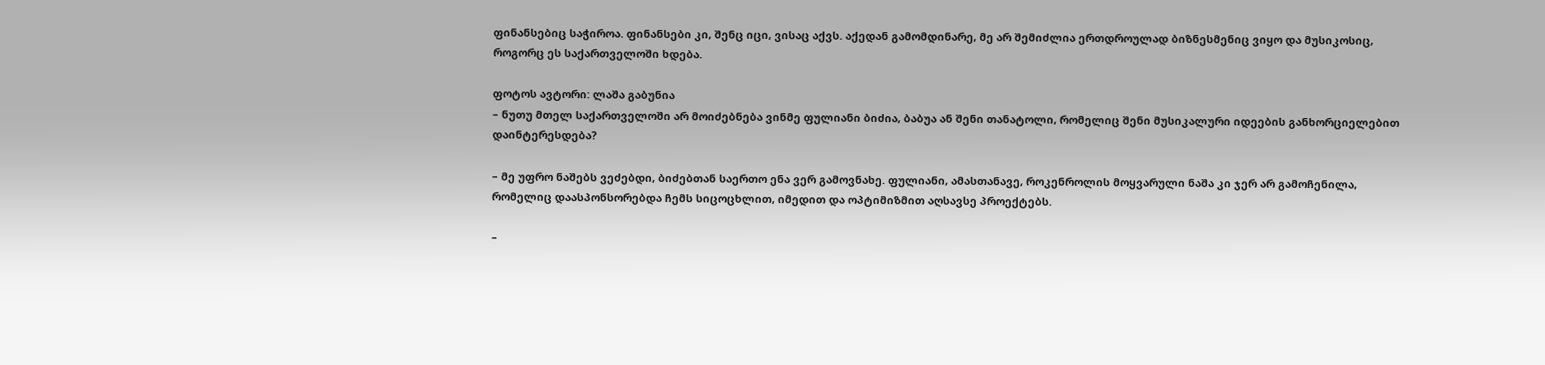ფინანსებიც საჭიროა. ფინანსები კი, შენც იცი, ვისაც აქვს. აქედან გამომდინარე, მე არ შემიძლია ერთდროულად ბიზნესმენიც ვიყო და მუსიკოსიც, როგორც ეს საქართველოში ხდება.

ფოტოს ავტორი: ლაშა გაბუნია
– ნუთუ მთელ საქართველოში არ მოიძებნება ვინმე ფულიანი ბიძია, ბაბუა ან შენი თანატოლი, რომელიც შენი მუსიკალური იდეების განხორციელებით დაინტერესდება?

– მე უფრო ნაშებს ვეძებდი, ბიძებთან საერთო ენა ვერ გამოვნახე. ფულიანი, ამასთანავე, როკენროლის მოყვარული ნაშა კი ჯერ არ გამოჩენილა, რომელიც დაასპონსორებდა ჩემს სიცოცხლით, იმედით და ოპტიმიზმით აღსავსე პროექტებს.

–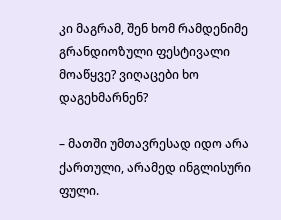კი მაგრამ, შენ ხომ რამდენიმე გრანდიოზული ფესტივალი მოაწყვე? ვიღაცები ხო დაგეხმარნენ?

– მათში უმთავრესად იდო არა ქართული, არამედ ინგლისური ფული.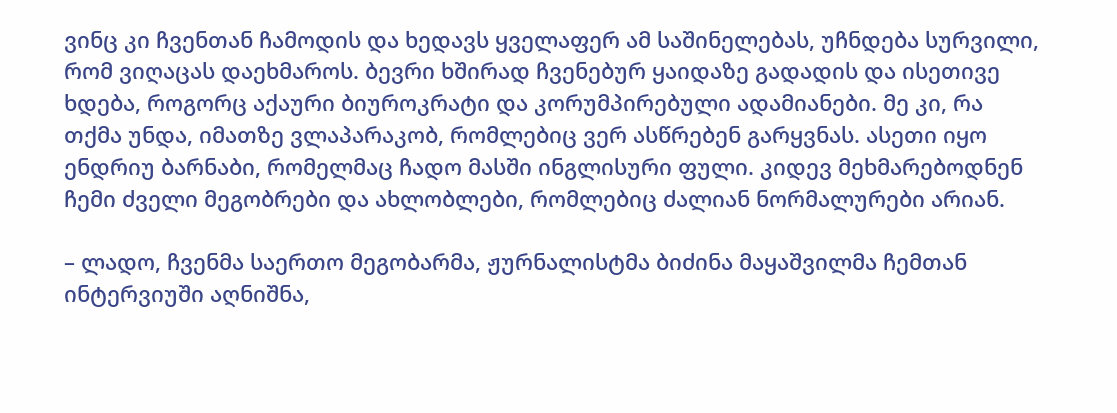ვინც კი ჩვენთან ჩამოდის და ხედავს ყველაფერ ამ საშინელებას, უჩნდება სურვილი, რომ ვიღაცას დაეხმაროს. ბევრი ხშირად ჩვენებურ ყაიდაზე გადადის და ისეთივე ხდება, როგორც აქაური ბიუროკრატი და კორუმპირებული ადამიანები. მე კი, რა თქმა უნდა, იმათზე ვლაპარაკობ, რომლებიც ვერ ასწრებენ გარყვნას. ასეთი იყო ენდრიუ ბარნაბი, რომელმაც ჩადო მასში ინგლისური ფული. კიდევ მეხმარებოდნენ ჩემი ძველი მეგობრები და ახლობლები, რომლებიც ძალიან ნორმალურები არიან.

– ლადო, ჩვენმა საერთო მეგობარმა, ჟურნალისტმა ბიძინა მაყაშვილმა ჩემთან ინტერვიუში აღნიშნა,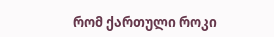რომ ქართული როკი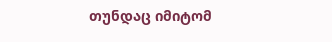თუნდაც იმიტომ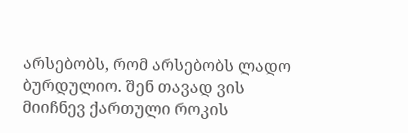არსებობს, რომ არსებობს ლადო ბურდულიო. შენ თავად ვის მიიჩნევ ქართული როკის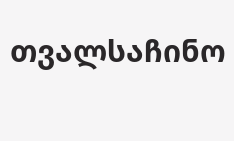თვალსაჩინო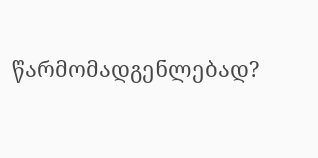წარმომადგენლებად?